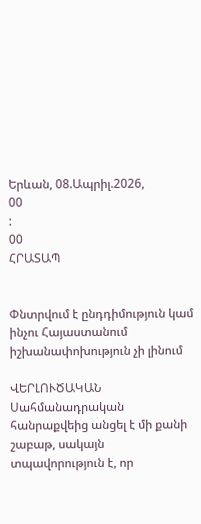Երևան, 08.Ապրիլ.2026,
00
:
00
ՀՐԱՏԱՊ


Փնտրվում է ընդդիմություն կամ ինչու Հայաստանում իշխանափոխություն չի լինում

ՎԵՐԼՈՒԾԱԿԱՆ
Սահմանադրական հանրաքվեից անցել է մի քանի շաբաթ, սակայն տպավորություն է, որ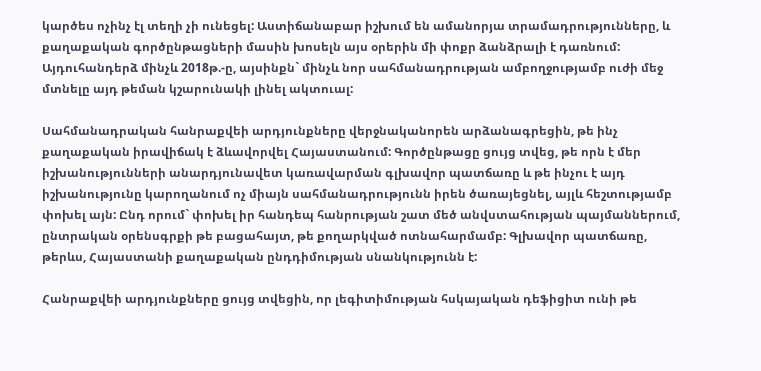կարծես ոչինչ էլ տեղի չի ունեցել: Աստիճանաբար իշխում են ամանորյա տրամադրությունները, և քաղաքական գործընթացների մասին խոսելն այս օրերին մի փոքր ձանձրալի է դառնում: Այդուհանդերձ մինչև 2018թ.-ը, այսինքն` մինչև նոր սահմանադրության ամբողջությամբ ուժի մեջ մտնելը այդ թեման կշարունակի լինել ակտուալ:

Սահմանադրական հանրաքվեի արդյունքները վերջնականորեն արձանագրեցին, թե ինչ քաղաքական իրավիճակ է ձևավորվել Հայաստանում: Գործընթացը ցույց տվեց, թե որն է մեր իշխանությունների անարդյունավետ կառավարման գլխավոր պատճառը և թե ինչու է այդ իշխանությունը կարողանում ոչ միայն սահմանադրությունն իրեն ծառայեցնել, այլև հեշտությամբ փոխել այն: Ընդ որում` փոխել իր հանդեպ հանրության շատ մեծ անվստահության պայմաններում, ընտրական օրենսգրքի թե բացահայտ, թե քողարկված ոտնահարմամբ: Գլխավոր պատճառը, թերևս, Հայաստանի քաղաքական ընդդիմության սնանկությունն է:

Հանրաքվեի արդյունքները ցույց տվեցին, որ լեգիտիմության հսկայական դեֆիցիտ ունի թե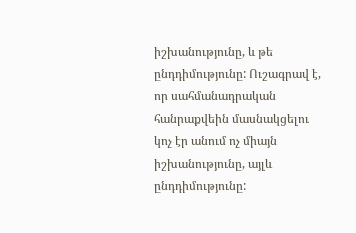իշխանությունը, և թե ընդդիմությունը: Ուշագրավ է, որ սահմանադրական հանրաքվեին մասնակցելու կոչ էր անում ոչ միայն իշխանությունը, այլև ընդդիմությունը: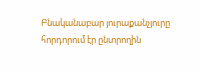Բնականաբար յուրաքանչյուրը հորդորում էր ընտրողին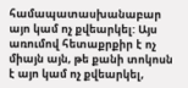համապատասխանաբար այո կամ ոչ քվեարկել: Այս առումով հետաքրքիր է ոչ միայն այն, թե քանի տոկոսն է այո կամ ոչ քվեարկել,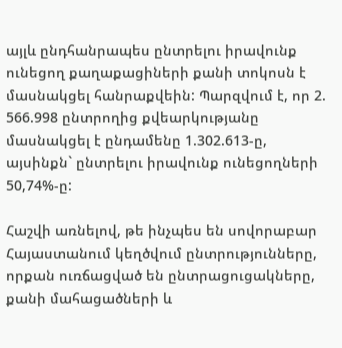այլև ընդհանրապես ընտրելու իրավունք ունեցող քաղաքացիների քանի տոկոսն է մասնակցել հանրաքվեին: Պարզվում է, որ 2. 566.998 ընտրողից քվեարկությանը մասնակցել է ընդամենը 1.302.613-ը, այսինքն` ընտրելու իրավունք ունեցողների 50,74%-ը:

Հաշվի առնելով, թե ինչպես են սովորաբար Հայաստանում կեղծվում ընտրությունները, որքան ուռճացված են ընտրացուցակները, քանի մահացածների և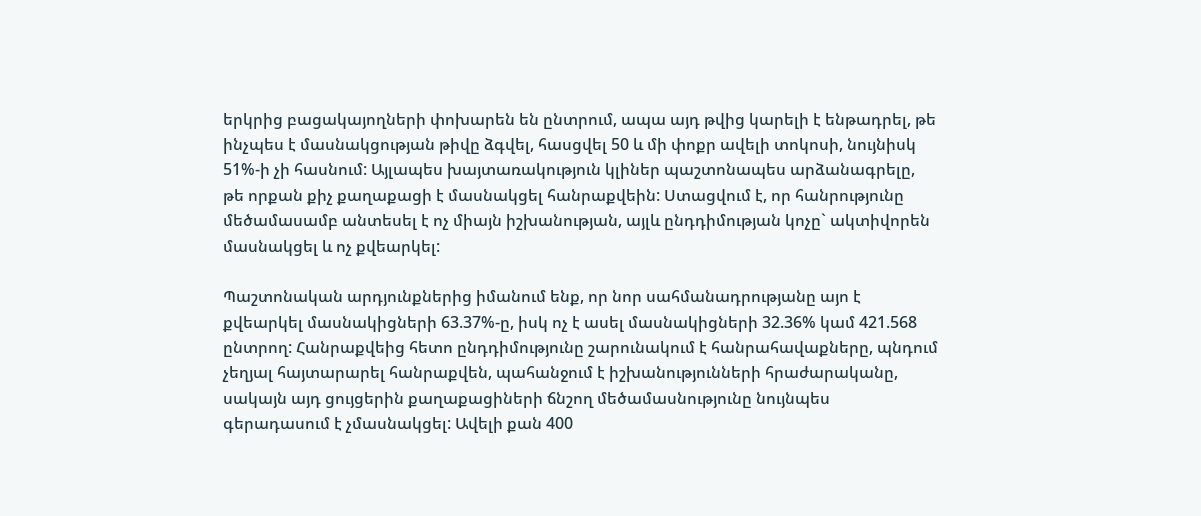երկրից բացակայողների փոխարեն են ընտրում, ապա այդ թվից կարելի է ենթադրել, թե ինչպես է մասնակցության թիվը ձգվել, հասցվել 50 և մի փոքր ավելի տոկոսի, նույնիսկ 51%-ի չի հասնում: Այլապես խայտառակություն կլիներ պաշտոնապես արձանագրելը, թե որքան քիչ քաղաքացի է մասնակցել հանրաքվեին: Ստացվում է, որ հանրությունը մեծամասամբ անտեսել է ոչ միայն իշխանության, այլև ընդդիմության կոչը` ակտիվորեն մասնակցել և ոչ քվեարկել:

Պաշտոնական արդյունքներից իմանում ենք, որ նոր սահմանադրությանը այո է քվեարկել մասնակիցների 63.37%-ը, իսկ ոչ է ասել մասնակիցների 32.36% կամ 421.568 ընտրող: Հանրաքվեից հետո ընդդիմությունը շարունակում է հանրահավաքները, պնդում չեղյալ հայտարարել հանրաքվեն, պահանջում է իշխանությունների հրաժարականը, սակայն այդ ցույցերին քաղաքացիների ճնշող մեծամասնությունը նույնպես գերադասում է չմասնակցել: Ավելի քան 400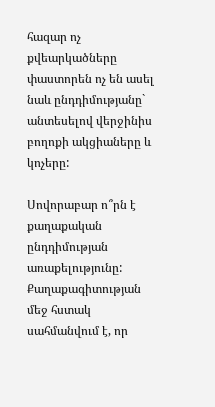հազար ոչ քվեարկածները փաստորեն ոչ են ասել նաև ընդդիմությանը` անտեսելով վերջինիս բողոքի ակցիաները և կոչերը:

Սովորաբար ո՞րն է քաղաքական ընդդիմության առաքելությունը: Քաղաքագիտության մեջ հստակ սահմանվում է, որ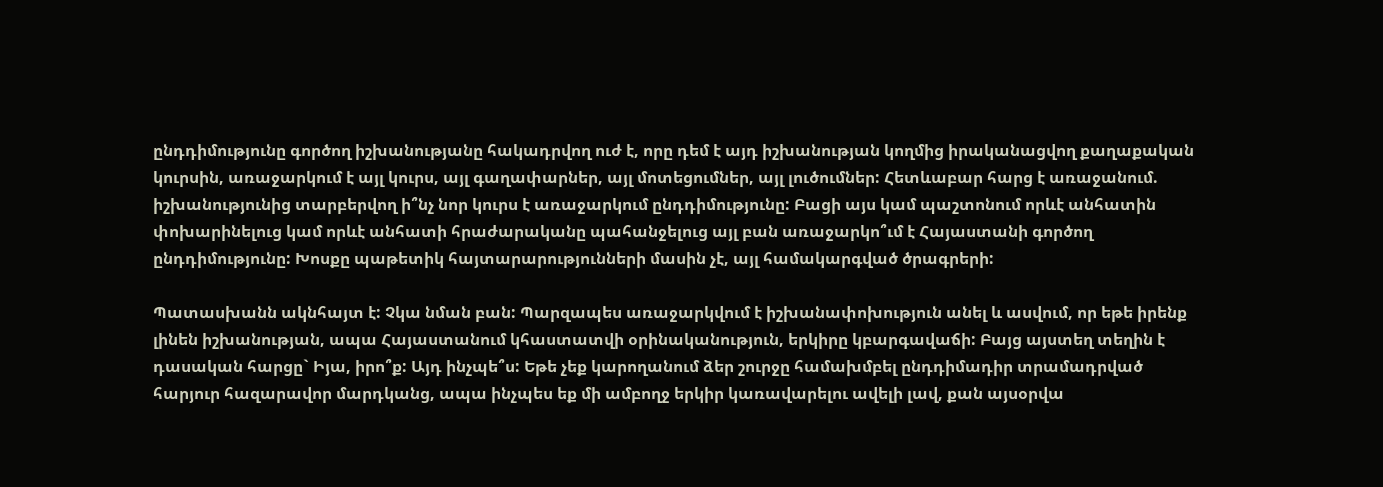ընդդիմությունը գործող իշխանությանը հակադրվող ուժ է, որը դեմ է այդ իշխանության կողմից իրականացվող քաղաքական կուրսին, առաջարկում է այլ կուրս, այլ գաղափարներ, այլ մոտեցումներ, այլ լուծումներ: Հետևաբար հարց է առաջանում. իշխանությունից տարբերվող ի՞նչ նոր կուրս է առաջարկում ընդդիմությունը: Բացի այս կամ պաշտոնում որևէ անհատին փոխարինելուց կամ որևէ անհատի հրաժարականը պահանջելուց այլ բան առաջարկո՞ւմ է Հայաստանի գործող ընդդիմությունը: Խոսքը պաթետիկ հայտարարությունների մասին չէ, այլ համակարգված ծրագրերի:

Պատասխանն ակնհայտ է: Չկա նման բան: Պարզապես առաջարկվում է իշխանափոխություն անել և ասվում, որ եթե իրենք լինեն իշխանության, ապա Հայաստանում կհաստատվի օրինականություն, երկիրը կբարգավաճի: Բայց այստեղ տեղին է դասական հարցը` Իյա, իրո՞ք: Այդ ինչպե՞ս: Եթե չեք կարողանում ձեր շուրջը համախմբել ընդդիմադիր տրամադրված հարյուր հազարավոր մարդկանց, ապա ինչպես եք մի ամբողջ երկիր կառավարելու ավելի լավ, քան այսօրվա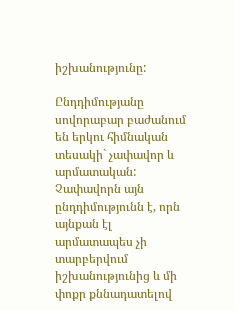իշխանությունը:

Ընդդիմությանը սովորաբար բաժանում են երկու հիմնական տեսակի` չափավոր և արմատական: Չափավորն այն ընդդիմությունն է, որն այնքան էլ արմատապես չի տարբերվում իշխանությունից և մի փոքր քննադատելով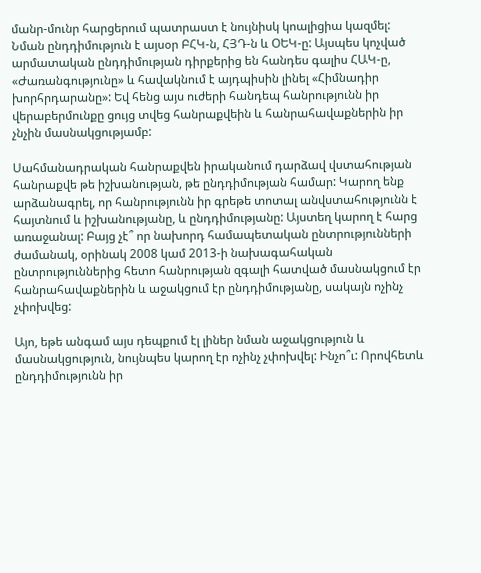մանր-մունր հարցերում պատրաստ է նույնիսկ կոալիցիա կազմել: Նման ընդդիմություն է այսօր ԲՀԿ-ն, ՀՅԴ-ն և ՕԵԿ-ը: Այսպես կոչված արմատական ընդդիմության դիրքերից են հանդես գալիս ՀԱԿ-ը, «Ժառանգությունը» և հավակնում է այդպիսին լինել «Հիմնադիր խորհրդարանը»: Եվ հենց այս ուժերի հանդեպ հանրությունն իր վերաբերմունքը ցույց տվեց հանրաքվեին և հանրահավաքներին իր չնչին մասնակցությամբ:

Սահմանադրական հանրաքվեն իրականում դարձավ վստահության հանրաքվե թե իշխանության, թե ընդդիմության համար: Կարող ենք արձանագրել, որ հանրությունն իր գրեթե տոտալ անվստահությունն է հայտնում և իշխանությանը, և ընդդիմությանը: Այստեղ կարող է հարց առաջանալ: Բայց չէ՞ որ նախորդ համապետական ընտրությունների ժամանակ, օրինակ 2008 կամ 2013-ի նախագահական ընտրություններից հետո հանրության զգալի հատված մասնակցում էր հանրահավաքներին և աջակցում էր ընդդիմությանը, սակայն ոչինչ չփոխվեց:

Այո, եթե անգամ այս դեպքում էլ լիներ նման աջակցություն և մասնակցություն, նույնպես կարող էր ոչինչ չփոխվել: Ինչո՞ւ: Որովհետև ընդդիմությունն իր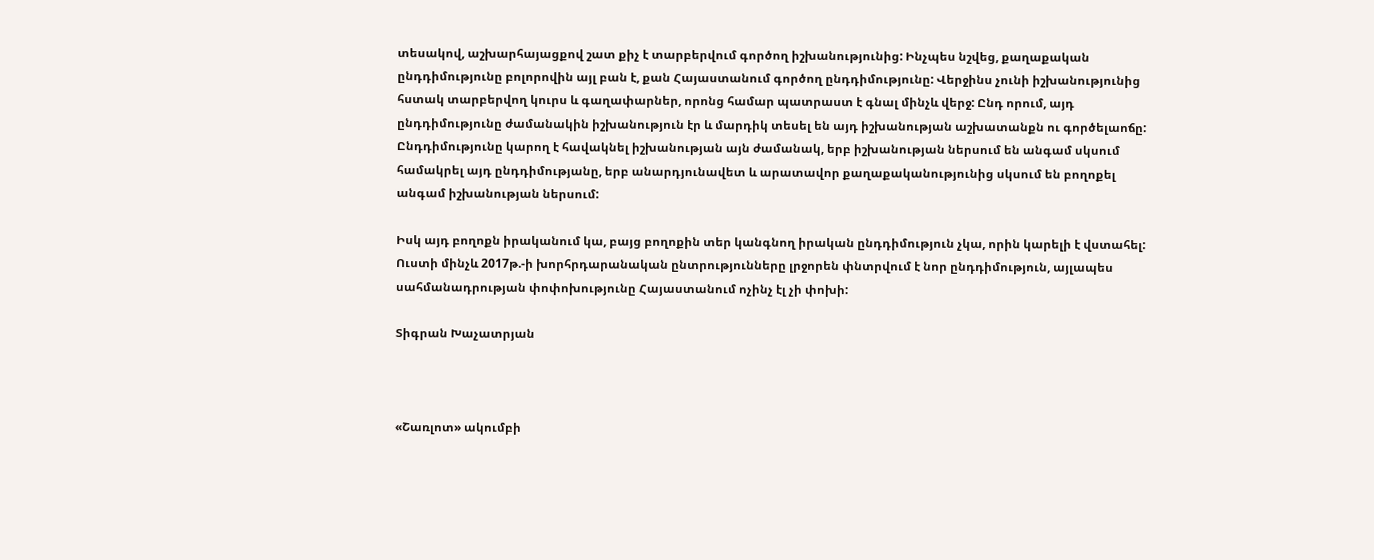տեսակով, աշխարհայացքով շատ քիչ է տարբերվում գործող իշխանությունից: Ինչպես նշվեց, քաղաքական ընդդիմությունը բոլորովին այլ բան է, քան Հայաստանում գործող ընդդիմությունը: Վերջինս չունի իշխանությունից հստակ տարբերվող կուրս և գաղափարներ, որոնց համար պատրաստ է գնալ մինչև վերջ: Ընդ որում, այդ ընդդիմությունը ժամանակին իշխանություն էր և մարդիկ տեսել են այդ իշխանության աշխատանքն ու գործելաոճը: Ընդդիմությունը կարող է հավակնել իշխանության այն ժամանակ, երբ իշխանության ներսում են անգամ սկսում համակրել այդ ընդդիմությանը, երբ անարդյունավետ և արատավոր քաղաքականությունից սկսում են բողոքել անգամ իշխանության ներսում:

Իսկ այդ բողոքն իրականում կա, բայց բողոքին տեր կանգնող իրական ընդդիմություն չկա, որին կարելի է վստահել: Ուստի մինչև 2017թ.-ի խորհրդարանական ընտրությունները լրջորեն փնտրվում է նոր ընդդիմություն, այլապես սահմանադրության փոփոխությունը Հայաստանում ոչինչ էլ չի փոխի:

Տիգրան Խաչատրյան



«Շառլոտ» ակումբի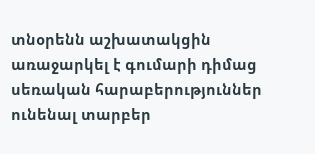տնօրենն աշխատակցին առաջարկել է գումարի դիմաց սեռական հարաբերություններ ունենալ տարբեր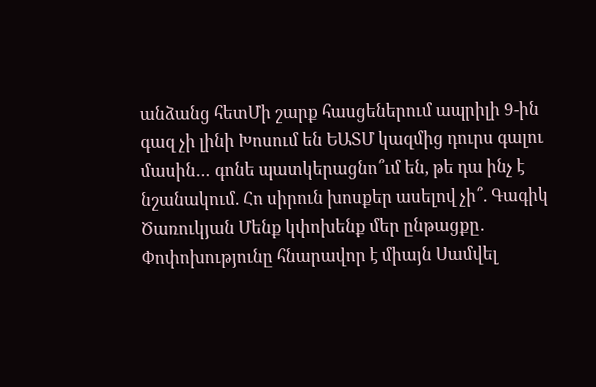անձանց հետՄի շարք հասցեներում ապրիլի 9-ին գազ չի լինի Խոսում են ԵԱՏՄ կազմից դուրս գալու մասին… գոնե պատկերացնո՞ւմ են, թե դա ինչ է նշանակում. Հո սիրուն խոսքեր ասելով չի՞. Գագիկ Ծառուկյան Մենք կփոխենք մեր ընթացքը․ Փոփոխությունը հնարավոր է միայն Սամվել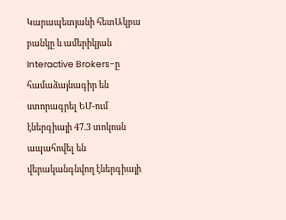Կարապետյանի հետԱկբա բանկը և ամերիկյան Interactive Brokers-ը համաձայնագիր են ստորագրել ԵՄ-ում էներգիայի 47.3 տոկոսն ապահովել են վերականգնվող էներգիայի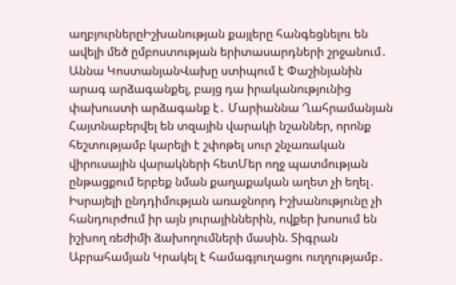աղբյուրներըԻշխանության քայլերը հանգեցնելու են ավելի մեծ ըմբոստության երիտասարդների շրջանում․ Աննա ԿոստանյանՎախը ստիպում է Փաշինյանին արագ արձագանքել, բայց դա իրականությունից փախուստի արձագանք է․ Մարիաննա Ղահրամանյան Հայտնաբերվել են տզային վարակի նշաններ, որոնք հեշտությամբ կարելի է շփոթել սուր շնչառական վիրուսային վարակների հետՄեր ողջ պատմության ընթացքում երբեք նման քաղաքական աղետ չի եղել․ Իսրայելի ընդդիմության առաջնորդ Իշխանությունը չի հանդուրժում իր այն յուրայիններին, ովքեր խոսում են իշխող ռեժիմի ձախողումների մասին. Տիգրան Աբրահամյան Կրակել է համագյուղացու ուղղությամբ․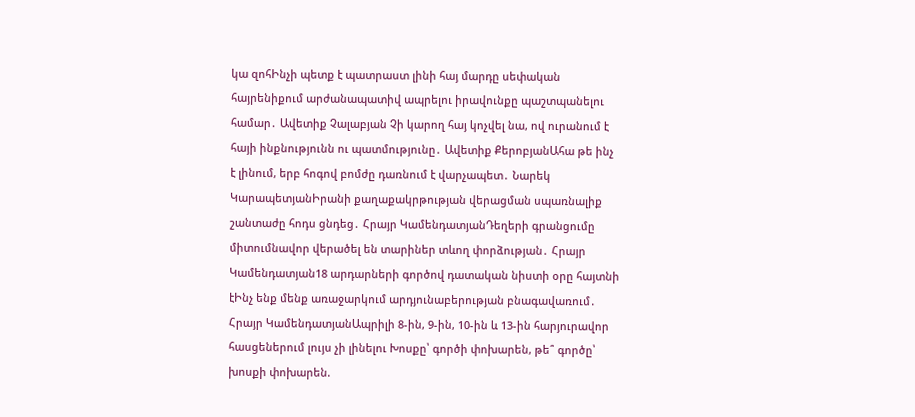կա զոհԻնչի պետք է պատրաստ լինի հայ մարդը սեփական հայրենիքում արժանապատիվ ապրելու իրավունքը պաշտպանելու համար․ Ավետիք Չալաբյան Չի կարող հայ կոչվել նա, ով ուրանում է հայի ինքնությունն ու պատմությունը․ Ավետիք ՔերոբյանԱհա թե ինչ է լինում, երբ հոգով բոմժը դառնում է վարչապետ․ Նարեկ ԿարապետյանԻրանի քաղաքակրթության վերացման սպառնալիք շանտաժը հոդս ցնդեց․ Հրայր ԿամենդատյանԴեղերի գրանցումը միտումնավոր վերածել են տարիներ տևող փորձության․ Հրայր Կամենդատյան18 արդարների գործով դատական նիստի օրը հայտնի էԻնչ ենք մենք առաջարկում արդյունաբերության բնագավառում․ Հրայր ԿամենդատյանԱպրիլի 8-ին, 9-ին, 10-ին և 13-ին հարյուրավոր հասցեներում լույս չի լինելու Խոսքը՝ գործի փոխարեն, թե՞ գործը՝ խոսքի փոխարեն.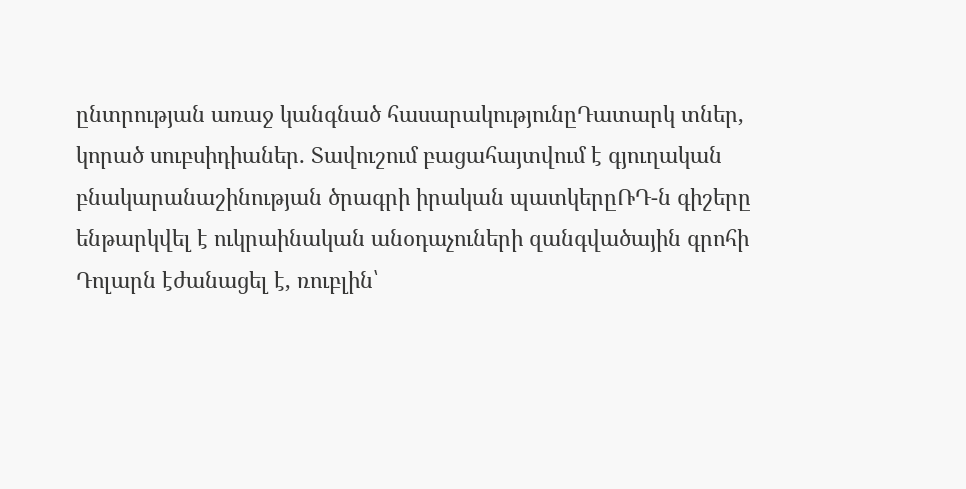ընտրության առաջ կանգնած հասարակությունըԴատարկ տներ, կորած սուբսիդիաներ․ Տավուշում բացահայտվում է գյուղական բնակարանաշինության ծրագրի իրական պատկերըՌԴ-ն գիշերը ենթարկվել է ուկրաինական անօդաչուների զանգվածային գրոհի Դոլարն էժանացել է, ռուբլին՝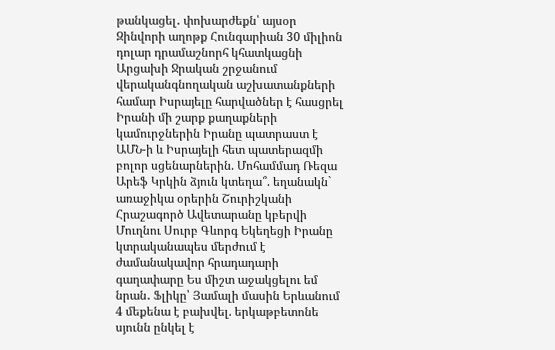թանկացել․ փոխարժեքն՝ այսօր Զինվորի աղոթք Հունգարիան 30 միլիոն դոլար դրամաշնորհ կհատկացնի Արցախի Ջրական շրջանում վերականգնողական աշխատանքների համար Իսրայելը հարվածներ է հասցրել Իրանի մի շարք քաղաքների կամուրջներին Իրանը պատրաստ է ԱՄՆ-ի և Իսրայելի հետ պատերազմի բոլոր սցենարներին. Մոհամմադ Ռեզա Արեֆ Կրկին ձյուն կտեղա՞. եղանակն` առաջիկա օրերին Շուրիշկանի Հրաշագործ Ավետարանը կբերվի Մուղնու Սուրբ Գևորգ Եկեղեցի Իրանը կտրականապես մերժում է ժամանակավոր հրադադարի գաղափարը Ես միշտ աջակցելու եմ նրան․ Ֆլիկը՝ Յամալի մասին Երևանում 4 մեքենա է բախվել. երկաթբետոնե սյունն ընկել է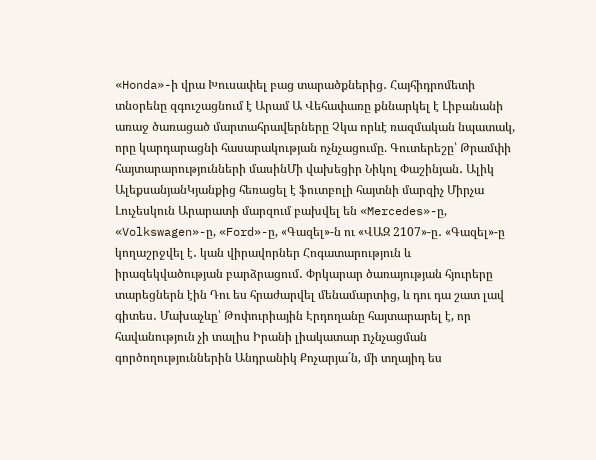«Honda»-ի վրա Խուսափել բաց տարածքներից․ Հայհիդրոմետի տնօրենը զգուշացնում է Արամ Ա Վեհափառը քննարկել է Լիբանանի առաջ ծառացած մարտահրավերները Չկա որևէ ռազմական նպատակ, որը կարդարացնի հասարակության ոչնչացումը. Գուտերեշը՝ Թրամփի հայտարարությունների մասինՄի վախեցիր Նիկոլ Փաշինյան․ Ալիկ ԱլեքսանյանԿյանքից հեռացել է ֆուտբոլի հայտնի մարզիչ Միրչա Լուչեսկուն Արարատի մարզում բախվել են «Mercedes»-ը, «Volkswagen»-ը, «Ford»-ը, «Գազել»-ն ու «ՎԱԶ 2107»-ը․ «Գազել»-ը կողաշրջվել է․ կան վիրավորներ Հոգատարություն և իրազեկվածության բարձրացում․ Փրկարար ծառայության հյուրերը տարեցներն էին Դու ես հրաժարվել մենամարտից, և դու դա շատ լավ գիտես․ Մախաչևը՝ Թոփուրիային Էրդողանը հայտարարել է, որ հավանություն չի տալիս Իրանի լիակատար nչնչացման գործողություններին Անդրանիկ Քոչարյա´ն, մի տղայիդ ես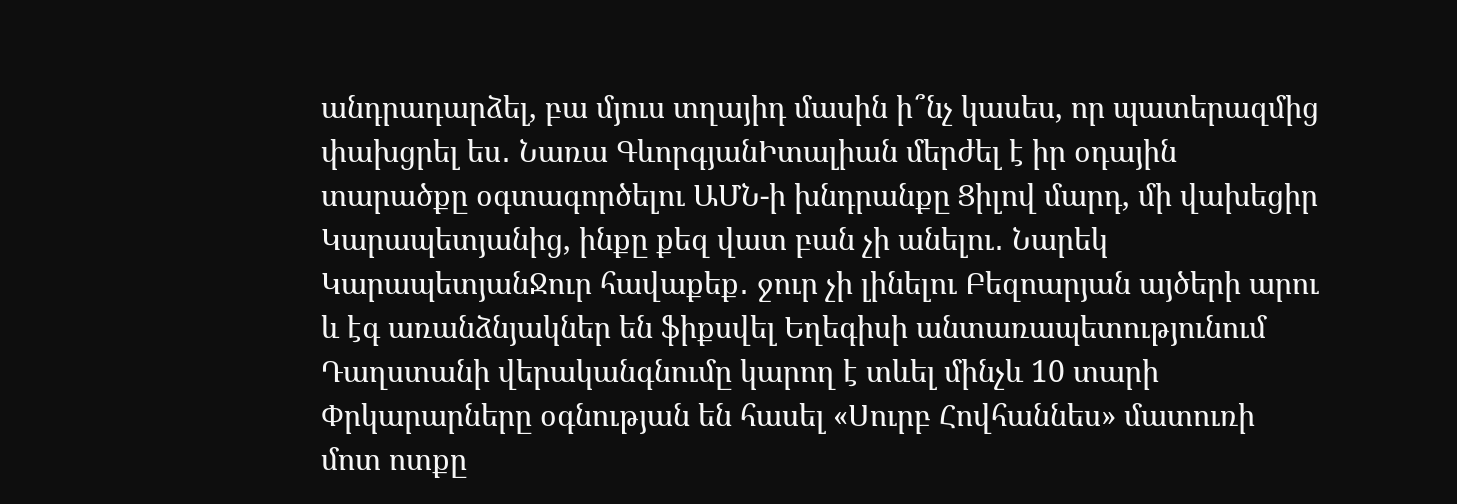անդրադարձել, բա մյուս տղայիդ մասին ի՞նչ կասես, որ պատերազմից փախցրել ես․ Նառա ԳևորգյանԻտալիան մերժել է իր օդային տարածքը օգտագործելու ԱՄՆ-ի խնդրանքը Ցիլով մարդ, մի վախեցիր Կարապետյանից, ինքը քեզ վատ բան չի անելու․ Նարեկ ԿարապետյանՋուր հավաքեք․ ջուր չի լինելու Բեզոարյան այծերի արու և էգ առանձնյակներ են ֆիքսվել Եղեգիսի անտառապետությունում Դաղստանի վերականգնումը կարող է տևել մինչև 10 տարի Փրկարարները օգնության են հասել «Սուրբ Հովհաննես» մատուռի մոտ ոտքը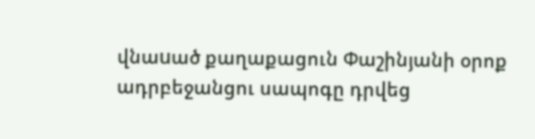վնաuած քաղաքացուն Փաշինյանի օրոք ադրբեջանցու սապոգը դրվեց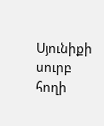Սյունիքի սուրբ հողի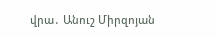վրա․ Անուշ Միրզոյան